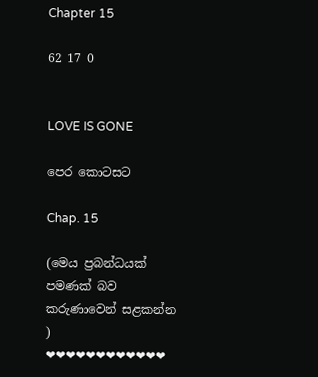Chapter 15

62 17 0


LOVE IS GONE

පෙර කොටසට

Chap. 15

(මෙය ප්‍රබන්ධයක් පමණක් බව කරුණාවෙන් සළකන්න )
❤❤❤❤❤❤❤❤❤❤❤❤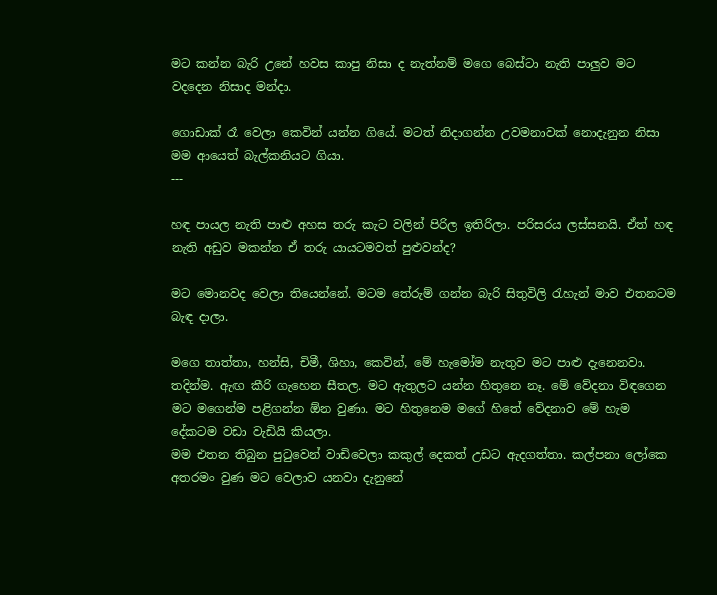මට කන්න බැරි උනේ හවස කාපු නිසා ද නැත්නම් මගෙ බෙස්ටා නැති පාලුව මට වදදෙන නිසාද මන්දා.

ගොඩාක් රෑ වෙලා කෙවින් යන්න ගියේ. මටත් නිදාගන්න උවමනාවක් නොදැනුන නිසා මම ආයෙත් බැල්කනියට ගියා.
---

හඳ පායල නැති පාළු අහස තරු කැට වලින් පිරිල ඉතිරිලා. පරිසරය ලස්සනයි. ඒත් හඳ නැති අඩුව මකන්න ඒ තරු යායටමවත් පුළුවන්ද?

මට මොනවද වෙලා තියෙන්නේ. මටම තේරුම් ගන්න බැරි සිතුවිලි රැහැන් මාව එතනටම බැඳ දාලා.

මගෙ තාත්තා, හන්සි, චිමී, ශිහා, කෙවින්, මේ හැමෝම නැතුව මට පාළු දැනෙනවා. තදින්ම. ඇඟ කීරි ගැහෙන සීතල. මට ඇතුලට යන්න හිතුනෙ නෑ. මේ වේදනා විඳගෙන මට මගෙන්ම පළිගන්න ඕන වුණා. මට හිතුනෙම මගේ හිතේ වේදනාව මේ හැම දේකටම වඩා වැඩියි කියලා.
මම එතන තිබුන පුටුවෙන් වාඩිවෙලා කකුල් දෙකත් උඩට ඇදගත්තා. කල්පනා ලෝකෙ අතරමං වුණ මට වෙලාව යනවා දැනුනේ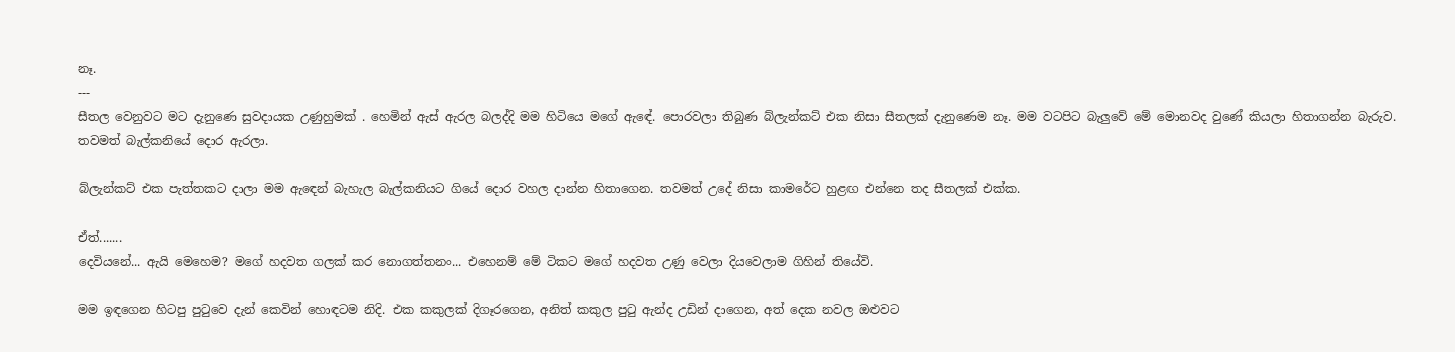නෑ.
---
සීතල වෙනුවට මට දැනුණෙ සුවදායක උණුහුමක් . හෙමින් ඇස් ඇරල බලද්දි මම හිටියෙ මගේ ඇඳේ. පොරවලා තිබුණ බ්ලැන්කට් එක නිසා සීතලක් දැනුණෙම නෑ. මම වටපිට බැලුවේ මේ මොනවද වුණේ කියලා හිතාගන්න බැරුව. තවමත් බැල්කනියේ දොර ඇරලා.

බ්ලැන්කට් එක පැත්තකට දාලා මම ඇඳෙන් බැහැල බැල්කනියට ගියේ දොර වහල දාන්න හිතාගෙන. තවමත් උදේ නිසා කාමරේට හුළඟ එන්නෙ තද සීතලක් එක්ක.

ඒත්.......
දෙවියනේ... ඇයි මෙහෙම? මගේ හදවත ගලක් කර නොගත්තනං... එහෙනම් මේ ටිකට මගේ හදවත උණු වෙලා දියවෙලාම ගිහින් තියේවි.

මම ඉඳගෙන හිටපු පුටුවෙ දැන් කෙවින් හොඳටම නිදි. එක කකුලක් දිගෑරගෙන, අනිත් කකුල පුටු ඇන්ද උඩින් දාගෙන, අත් දෙක නවල ඔළුවට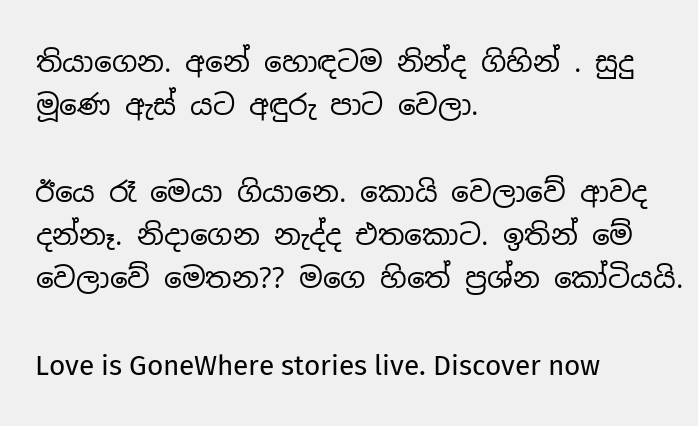තියාගෙන. අනේ හොඳටම නින්ද ගිහින් . සුදු මූණෙ ඇස් යට අඳුරු පාට වෙලා.

ඊයෙ රෑ මෙයා ගියානෙ. කොයි වෙලාවේ ආවද දන්නෑ. නිදාගෙන නැද්ද එතකොට. ඉතින් මේ වෙලාවේ මෙතන?? මගෙ හිතේ ප්‍රශ්න කෝටියයි.

Love is GoneWhere stories live. Discover now